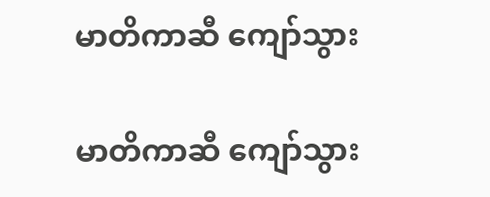မာတိကာဆီ ကျော်သွား

မာတိကာဆီ ကျော်သွား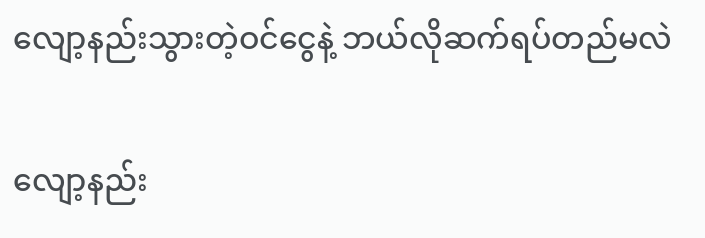လျော့နည်းသွားတဲ့ဝင်ငွေနဲ့ ဘယ်လိုဆက်ရပ်တည်မလဲ

လျော့နည်း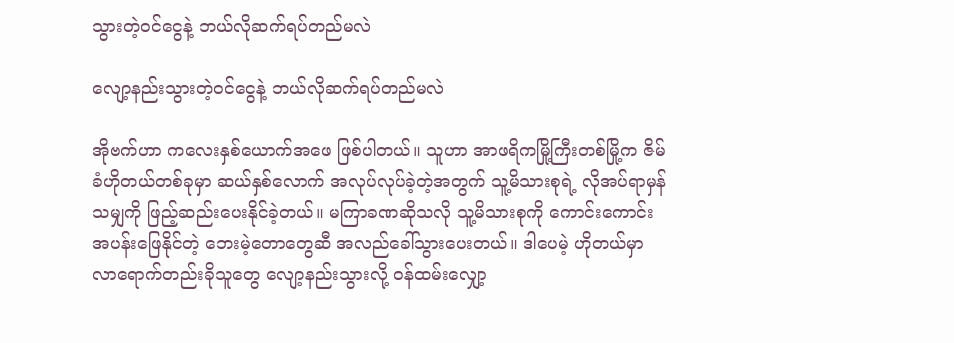သွားတဲ့ဝင်ငွေနဲ့ ဘယ်လိုဆက်ရပ်တည်မလဲ

လျော့နည်းသွားတဲ့ဝင်ငွေနဲ့ ဘယ်လိုဆက်ရပ်တည်မလဲ

အိုဗက်ဟာ ကလေးနှစ်ယောက်အဖေ ဖြစ်ပါတယ်။ သူဟာ အာဖရိကမြို့ကြီးတစ်မြို့က ဇိမ်ခံဟိုတယ်တစ်ခုမှာ ဆယ်နှစ်လောက် အလုပ်လုပ်ခဲ့တဲ့အတွက် သူ့မိသားစုရဲ့ လိုအပ်ရာမှန်သမျှကို ဖြည့်ဆည်းပေးနိုင်ခဲ့တယ်။ မကြာခဏဆိုသလို သူ့မိသားစုကို ကောင်းကောင်းအပန်းဖြေနိုင်တဲ့ ဘေးမဲ့တောတွေဆီ အလည်ခေါ်သွားပေးတယ်။ ဒါပေမဲ့ ဟိုတယ်မှာ လာရောက်တည်းခိုသူတွေ လျော့နည်းသွားလို့ ဝန်ထမ်းလျှော့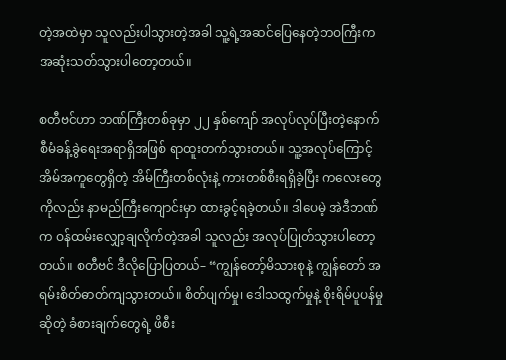တဲ့အထဲမှာ သူလည်းပါသွားတဲ့အခါ သူ့ရဲ့အဆင်ပြေနေတဲ့ဘဝကြီးက အဆုံးသတ်သွားပါတော့တယ်။

စတီဗင်ဟာ ဘဏ်ကြီးတစ်ခုမှာ ၂၂ နှစ်ကျော် အလုပ်လုပ်ပြီးတဲ့နောက် စီမံခန့်ခွဲရေးအရာရှိအဖြစ် ရာထူးတက်သွားတယ်။ သူ့အလုပ်ကြောင့် အိမ်အကူတွေရှိတဲ့ အိမ်ကြီးတစ်လုံးနဲ့ ကားတစ်စီးရရှိခဲ့ပြီး ကလေးတွေကိုလည်း နာမည်ကြီးကျောင်းမှာ ထားခွင့်ရခဲ့တယ်။ ဒါပေမဲ့ အဲဒီဘဏ်က ဝန်ထမ်းလျှော့ချလိုက်တဲ့အခါ သူလည်း အလုပ်ပြုတ်သွားပါတော့တယ်။ စတီဗင် ဒီလိုပြောပြတယ်– “ကျွန်တော့်မိသားစုနဲ့ ကျွန်တော် အရမ်းစိတ်ဓာတ်ကျသွားတယ်။ စိတ်ပျက်မှု၊ ဒေါသထွက်မှုနဲ့ စိုးရိမ်ပူပန်မှုဆိုတဲ့ ခံစားချက်တွေရဲ့ ဖိစီး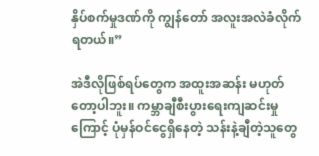နှိပ်စက်မှုဒဏ်ကို ကျွန်တော် အလူးအလဲခံလိုက်ရတယ်။”

အဲဒီလိုဖြစ်ရပ်တွေက အထူးအဆန်း မဟုတ်တော့ပါဘူး။ ကမ္ဘာချီစီးပွားရေးကျဆင်းမှုကြောင့် ပုံမှန်ဝင်ငွေရှိနေတဲ့ သန်းနဲ့ချီတဲ့သူတွေ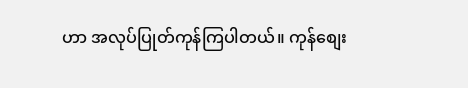ဟာ အလုပ်ပြုတ်ကုန်ကြပါတယ်။ ကုန်စျေး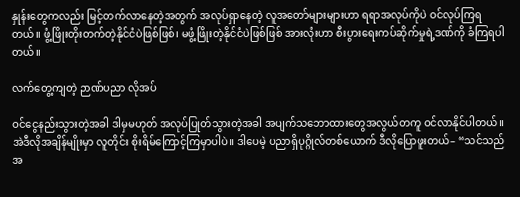နှုန်းတွေကလည်း မြင့်တက်လာနေတဲ့အတွက် အလုပ်ရှာနေတဲ့ လူအတော်များများဟာ ရရာအလုပ်ကိုပဲ ဝင်လုပ်ကြရတယ်။ ဖွံ့ဖြိုးတိုးတက်တဲ့နိုင်ငံပဲဖြစ်ဖြစ်၊ မဖွံ့ဖြိုးတဲ့နိုင်ငံပဲဖြစ်ဖြစ် အားလုံးဟာ စီးပွားရေးကပ်ဆိုက်မှုရဲ့ဒဏ်ကို ခံကြရပါတယ်။

လက်တွေ့ကျတဲ့ ဉာဏ်ပညာ လိုအပ်

ဝင်ငွေနည်းသွားတဲ့အခါ ဒါမှမဟုတ် အလုပ်ပြုတ်သွားတဲ့အခါ အပျက်သဘောထားတွေအလွယ်တကူ ဝင်လာနိုင်ပါတယ်။ အဲဒီလိုအချိန်မျိုးမှာ လူတိုင်း စိုးရိမ်ကြောင့်ကြမှာပါပဲ။ ဒါပေမဲ့ ပညာရှိပုဂ္ဂိုလ်တစ်ယောက် ဒီလိုပြောဖူးတယ်– “သင်သည် အ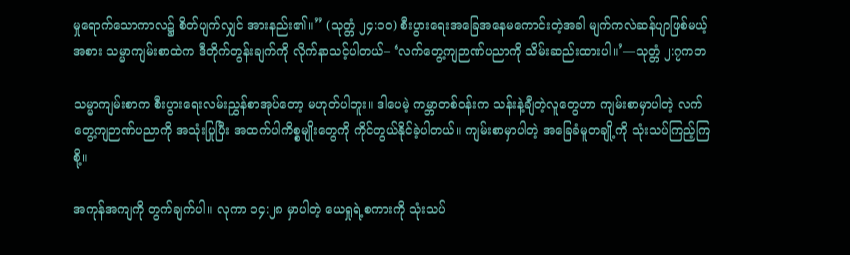မှုရောက်သောကာလ၌ စိတ်ပျက်လျှင် အားနည်း၏။” (သုတ္တံ ၂၄:၁၀) စီးပွားရေးအခြေအနေမကောင်းတဲ့အခါ မျက်ကလဲဆန်ပျာဖြစ်မယ့်အစား သမ္မာကျမ်းစာထဲက ဒီတိုက်တွန်းချက်ကို လိုက်နာသင့်ပါတယ်– ‘လက်တွေ့ကျဉာဏ်ပညာကို သိမ်းဆည်းထားပါ။’—သုတ္တံ ၂:၇ကဘ

သမ္မာကျမ်းစာက စီးပွားရေးလမ်းညွှန်စာအုပ်တော့ မဟုတ်ပါဘူး။ ဒါပေမဲ့ ကမ္ဘာတစ်ဝန်းက သန်းနဲ့ချီတဲ့လူတွေဟာ ကျမ်းစာမှာပါတဲ့ လက်တွေ့ကျဉာဏ်ပညာကို အသုံးပြုပြီး အထက်ပါကိစ္စမျိုးတွေကို ကိုင်တွယ်နိုင်ခဲ့ပါတယ်။ ကျမ်းစာမှာပါတဲ့ အခြေခံမူတချို့ကို သုံးသပ်ကြည့်ကြစို့။

အကုန်အကျကို တွက်ချက်ပါ။ လုကာ ၁၄:၂၈ မှာပါတဲ့ ယေရှုရဲ့စကားကို သုံးသပ်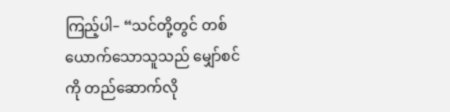ကြည့်ပါ– “သင်တို့တွင် တစ်ယောက်သောသူသည် မျှော်စင်ကို တည်ဆောက်လို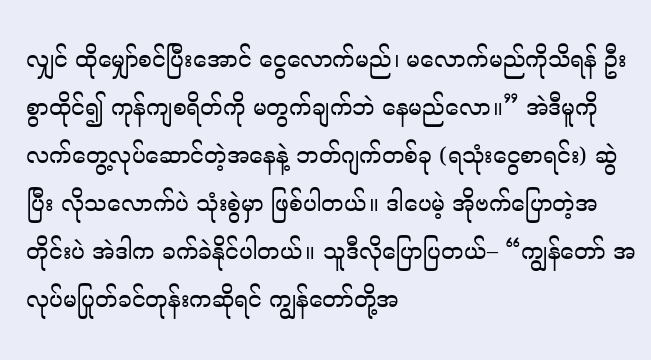လျှင် ထိုမျှော်စင်ပြီးအောင် ငွေလောက်မည်၊ မလောက်မည်ကိုသိရန် ဦးစွာထိုင်၍ ကုန်ကျစရိတ်ကို မတွက်ချက်ဘဲ နေမည်လော။” အဲဒီမူကို လက်တွေ့လုပ်ဆောင်တဲ့အနေနဲ့ ဘတ်ဂျက်တစ်ခု (ရသုံးငွေစာရင်း) ဆွဲပြီး လိုသလောက်ပဲ သုံးစွဲမှာ ဖြစ်ပါတယ်။ ဒါပေမဲ့ အိုဗက်ပြောတဲ့အတိုင်းပဲ အဲဒါက ခက်ခဲနိုင်ပါတယ်။ သူဒီလိုပြောပြတယ်– “ကျွန်တော် အလုပ်မပြုတ်ခင်တုန်းကဆိုရင် ကျွန်တော်တို့အ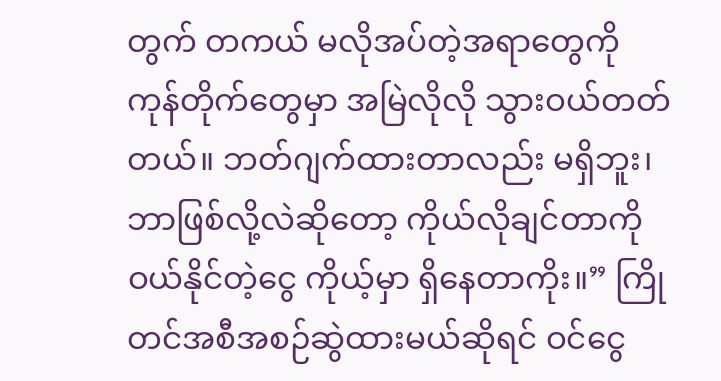တွက် တကယ် မလိုအပ်တဲ့အရာတွေကို ကုန်တိုက်တွေမှာ အမြဲလိုလို သွားဝယ်တတ်တယ်။ ဘတ်ဂျက်ထားတာလည်း မရှိဘူး၊ ဘာဖြစ်လို့လဲဆိုတော့ ကိုယ်လိုချင်တာကို ဝယ်နိုင်တဲ့ငွေ ကိုယ့်မှာ ရှိနေတာကိုး။” ကြိုတင်အစီအစဉ်ဆွဲထားမယ်ဆိုရင် ဝင်ငွေ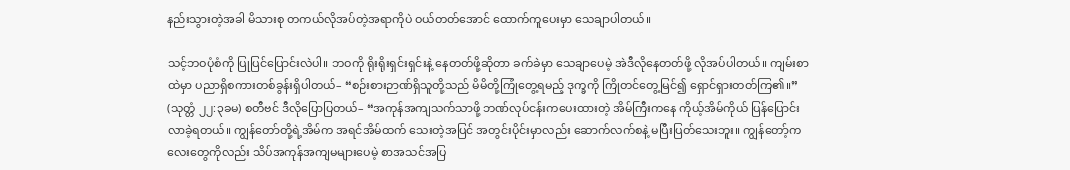နည်းသွားတဲ့အခါ မိသားစု တကယ်လိုအပ်တဲ့အရာကိုပဲ ဝယ်တတ်အောင် ထောက်ကူပေးမှာ သေချာပါတယ်။

သင့်ဘဝပုံစံကို ပြုပြင်ပြောင်းလဲပါ။ ဘဝကို ရိုးရိုးရှင်းရှင်းနဲ့ နေတတ်ဖို့ဆိုတာ ခက်ခဲမှာ သေချာပေမဲ့ အဲဒီလိုနေတတ်ဖို့ လိုအပ်ပါတယ်။ ကျမ်းစာထဲမှာ ပညာရှိစကားတစ်ခွန်းရှိပါတယ်– “စဉ်းစားဉာဏ်ရှိသူတို့သည် မိမိတို့ကြုံတွေ့ရမည့် ဒုက္ခကို ကြိုတင်တွေ့မြင်၍ ရှောင်ရှားတတ်ကြ၏။” (သုတ္တံ ၂၂:၃ခမ) စတီဗင် ဒီလိုပြောပြတယ်– “အကုန်အကျသက်သာဖို့ ဘဏ်လုပ်ငန်းကပေးထားတဲ့ အိမ်ကြီးကနေ ကိုယ့်အိမ်ကိုယ် ပြန်ပြောင်းလာခဲ့ရတယ်။ ကျွန်တော်တို့ရဲ့အိမ်က အရင်အိမ်ထက် သေးတဲ့အပြင် အတွင်းပိုင်းမှာလည်း ဆောက်လက်စနဲ့ မပြီးပြတ်သေးဘူး။ ကျွန်တော့်ကလေးတွေကိုလည်း သိပ်အကုန်အကျမများပေမဲ့ စာအသင်အပြ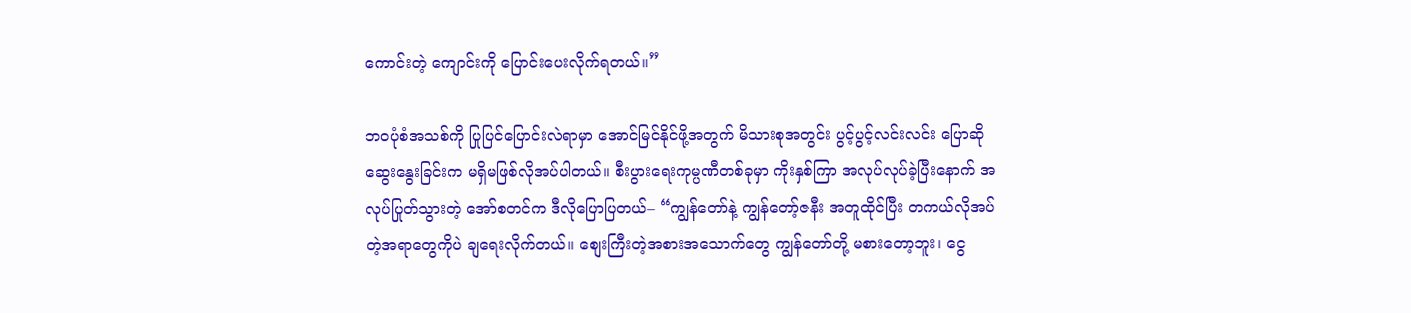ကောင်းတဲ့ ကျောင်းကို ပြောင်းပေးလိုက်ရတယ်။”

ဘဝပုံစံအသစ်ကို ပြုပြင်ပြောင်းလဲရာမှာ အောင်မြင်နိုင်ဖို့အတွက် မိသားစုအတွင်း ပွင့်ပွင့်လင်းလင်း ပြောဆိုဆွေးနွေးခြင်းက မရှိမဖြစ်လိုအပ်ပါတယ်။ စီးပွားရေးကုမ္ပဏီတစ်ခုမှာ ကိုးနှစ်ကြာ အလုပ်လုပ်ခဲ့ပြီးနောက် အလုပ်ပြုတ်သွားတဲ့ အော်စတင်က ဒီလိုပြောပြတယ်– “ကျွန်တော်နဲ့ ကျွန်တော့်ဇနီး အတူထိုင်ပြီး တကယ်လိုအပ်တဲ့အရာတွေကိုပဲ ချရေးလိုက်တယ်။ စျေးကြီးတဲ့အစားအသောက်တွေ ကျွန်တော်တို့ မစားတော့ဘူး၊ ငွေ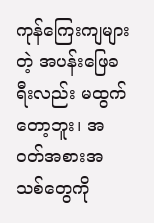ကုန်ကြေးကျများတဲ့ အပန်းဖြေခရီးလည်း မထွက်တော့ဘူး၊ အဝတ်အစားအသစ်တွေကို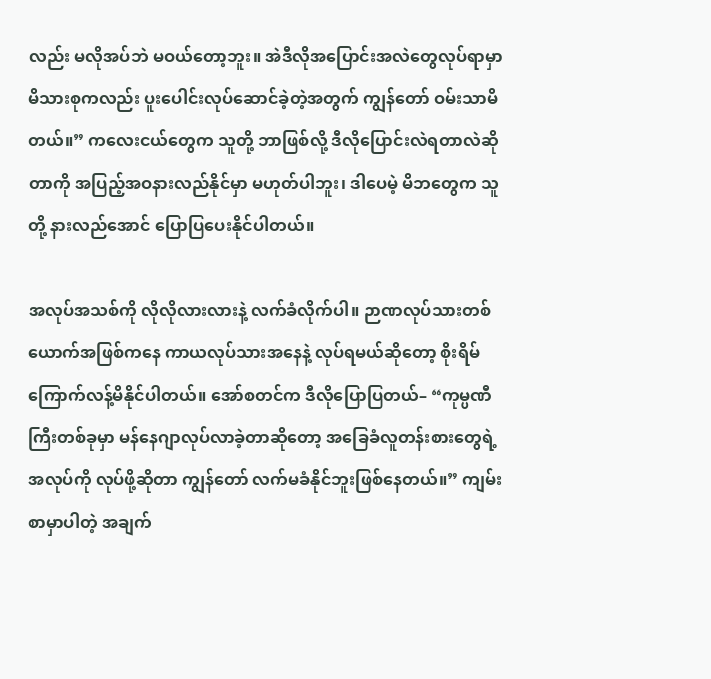လည်း မလိုအပ်ဘဲ မဝယ်တော့ဘူး။ အဲဒီလိုအပြောင်းအလဲတွေလုပ်ရာမှာ မိသားစုကလည်း ပူးပေါင်းလုပ်ဆောင်ခဲ့တဲ့အတွက် ကျွန်တော် ဝမ်းသာမိတယ်။” ကလေးငယ်တွေက သူတို့ ဘာဖြစ်လို့ ဒီလိုပြောင်းလဲရတာလဲဆိုတာကို အပြည့်အဝနားလည်နိုင်မှာ မဟုတ်ပါဘူး၊ ဒါပေမဲ့ မိဘတွေက သူတို့ နားလည်အောင် ပြောပြပေးနိုင်ပါတယ်။

အလုပ်အသစ်ကို လိုလိုလားလားနဲ့ လက်ခံလိုက်ပါ။ ဉာဏလုပ်သားတစ်ယောက်အဖြစ်ကနေ ကာယလုပ်သားအနေနဲ့ လုပ်ရမယ်ဆိုတော့ စိုးရိမ်ကြောက်လန့်မိနိုင်ပါတယ်။ အော်စတင်က ဒီလိုပြောပြတယ်– “ကုမ္ပဏီကြီးတစ်ခုမှာ မန်နေဂျာလုပ်လာခဲ့တာဆိုတော့ အခြေခံလူတန်းစားတွေရဲ့ အလုပ်ကို လုပ်ဖို့ဆိုတာ ကျွန်တော် လက်မခံနိုင်ဘူးဖြစ်နေတယ်။” ကျမ်းစာမှာပါတဲ့ အချက်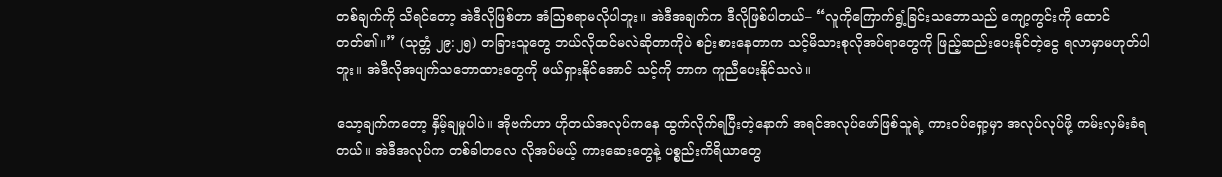တစ်ချက်ကို သိရင်တော့ အဲဒီလိုဖြစ်တာ အံဩစရာမလိုပါဘူး။ အဲဒီအချက်က ဒီလိုဖြစ်ပါတယ်– “လူကိုကြောက်ရွံ့ခြင်းသဘောသည် ကျော့ကွင်းကို ထောင်တတ်၏။” (သုတ္တံ ၂၉:၂၅) တခြားသူတွေ ဘယ်လိုထင်မလဲဆိုတာကိုပဲ စဉ်းစားနေတာက သင့်မိသားစုလိုအပ်ရာတွေကို ဖြည့်ဆည်းပေးနိုင်တဲ့ငွေ ရလာမှာမဟုတ်ပါဘူး။ အဲဒီလိုအပျက်သဘောထားတွေကို ဖယ်ရှားနိုင်အောင် သင့်ကို ဘာက ကူညီပေးနိုင်သလဲ။

သော့ချက်ကတော့ နှိမ့်ချမှုပါပဲ။ အိုဗက်ဟာ ဟိုတယ်အလုပ်ကနေ ထွက်လိုက်ရပြီးတဲ့နောက် အရင်အလုပ်ဖော်ဖြစ်သူရဲ့ ကားဝပ်ရှော့မှာ အလုပ်လုပ်ဖို့ ကမ်းလှမ်းခံရတယ်။ အဲဒီအလုပ်က တစ်ခါတလေ လိုအပ်မယ့် ကားဆေးတွေနဲ့ ပစ္စည်းကိရိယာတွေ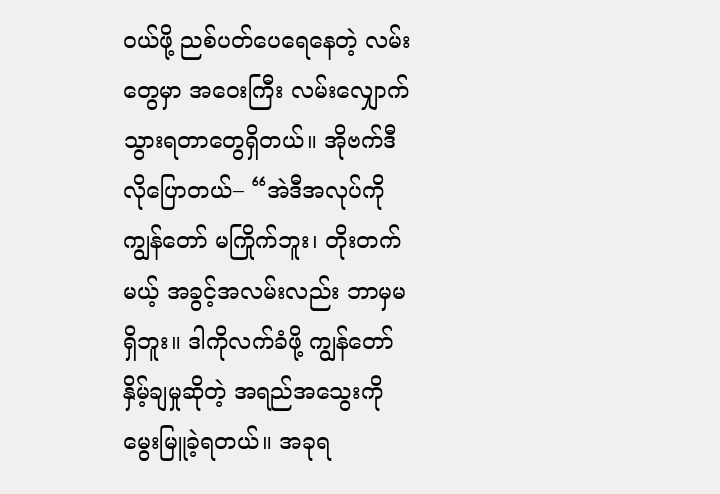ဝယ်ဖို့ ညစ်ပတ်ပေရေနေတဲ့ လမ်းတွေမှာ အဝေးကြီး လမ်းလျှောက်သွားရတာတွေရှိတယ်။ အိုဗက်ဒီလိုပြောတယ်– “အဲဒီအလုပ်ကို ကျွန်တော် မကြိုက်ဘူး၊ တိုးတက်မယ့် အခွင့်အလမ်းလည်း ဘာမှမရှိဘူး။ ဒါကိုလက်ခံဖို့ ကျွန်တော် နှိမ့်ချမှုဆိုတဲ့ အရည်အသွေးကို မွေးမြူခဲ့ရတယ်။ အခုရ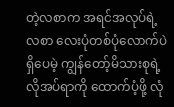တဲ့လစာက အရင်အလုပ်ရဲ့လစာ လေးပုံတစ်ပုံလောက်ပဲရှိပေမဲ့ ကျွန်တော့်မိသားစုရဲ့လိုအပ်ရာကို ထောက်ပံ့ဖို့ လုံ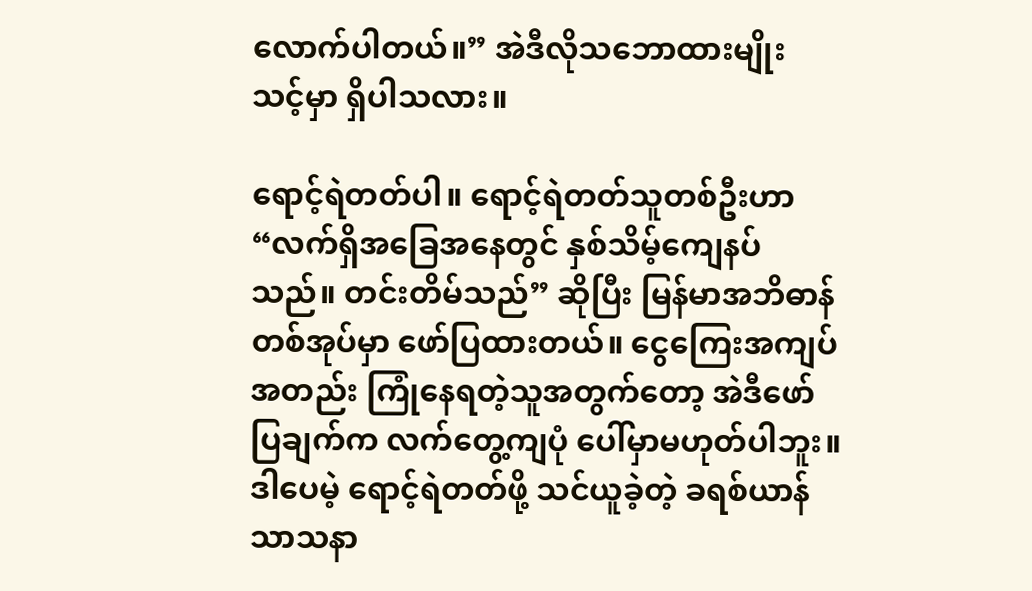လောက်ပါတယ်။” အဲဒီလိုသဘောထားမျိုး သင့်မှာ ရှိပါသလား။

ရောင့်ရဲတတ်ပါ။ ရောင့်ရဲတတ်သူတစ်ဦးဟာ “လက်ရှိအခြေအနေတွင် နှစ်သိမ့်ကျေနပ်သည်။ တင်းတိမ်သည်” ဆိုပြီး မြန်မာအဘိဓာန်တစ်အုပ်မှာ ဖော်ပြထားတယ်။ ငွေကြေးအကျပ်အတည်း ကြုံနေရတဲ့သူအတွက်တော့ အဲဒီဖော်ပြချက်က လက်တွေ့ကျပုံ ပေါ်မှာမဟုတ်ပါဘူး။ ဒါပေမဲ့ ရောင့်ရဲတတ်ဖို့ သင်ယူခဲ့တဲ့ ခရစ်ယာန်သာသနာ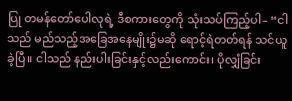ပြု တမန်တော်ပေါလုရဲ့ ဒီစကားတွေကို သုံးသပ်ကြည့်ပါ– “ငါသည် မည်သည့်အခြေအနေမျိုး၌မဆို ရောင့်ရဲတတ်ရန် သင်ယူခဲ့ပြီ။ ငါသည် နည်းပါးခြင်းနှင့်လည်းကောင်း၊ ပိုလျှံခြင်း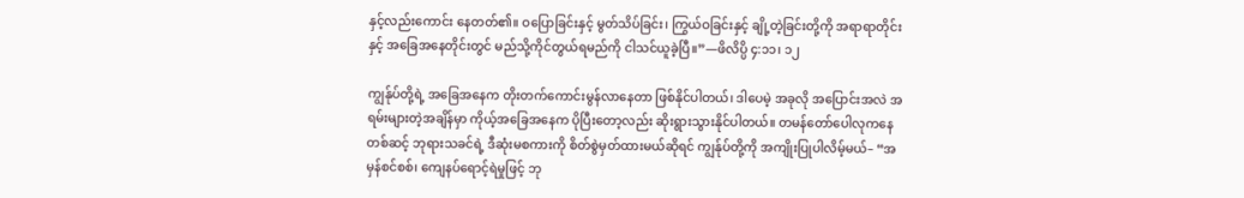နှင့်လည်းကောင်း နေတတ်၏။ ဝပြောခြင်းနှင့် မွတ်သိပ်ခြင်း၊ ကြွယ်ဝခြင်းနှင့် ချို့တဲ့ခြင်းတို့ကို အရာရာတိုင်းနှင့် အခြေအနေတိုင်းတွင် မည်သို့ကိုင်တွယ်ရမည်ကို ငါသင်ယူခဲ့ပြီ။”—ဖိလိပ္ပိ ၄:၁၁၊ ၁၂

ကျွန်ုပ်တို့ရဲ့ အခြေအနေက တိုးတက်ကောင်းမွန်လာနေတာ ဖြစ်နိုင်ပါတယ်၊ ဒါပေမဲ့ အခုလို အပြောင်းအလဲ အရမ်းများတဲ့အချိန်မှာ ကိုယ့်အခြေအနေက ပိုပြီးတော့လည်း ဆိုးရွားသွားနိုင်ပါတယ်။ တမန်တော်ပေါလုကနေတစ်ဆင့် ဘုရားသခင်ရဲ့ ဒီဆုံးမစကားကို စိတ်စွဲမှတ်ထားမယ်ဆိုရင် ကျွန်ုပ်တို့ကို အကျိုးပြုပါလိမ့်မယ်– “အမှန်စင်စစ်၊ ကျေနပ်ရောင့်ရဲမှုဖြင့် ဘု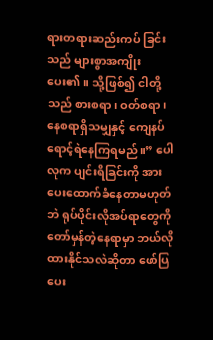ရားတရားဆည်းကပ် ခြင်းသည် များစွာအကျိုးပေး၏။ သို့ဖြစ်၍ ငါတို့သည် စားစရာ၊ ဝတ်စရာ၊ နေစရာရှိသမျှနှင့် ကျေနပ်ရောင့်ရဲနေကြရမည်။” ပေါလုက ပျင်းရိခြင်းကို အားပေးထောက်ခံနေတာမဟုတ်ဘဲ ရုပ်ပိုင်းလိုအပ်ရာတွေကို တော်မှန်တဲ့နေရာမှာ ဘယ်လိုထားနိုင်သလဲဆိုတာ ဖော်ပြပေး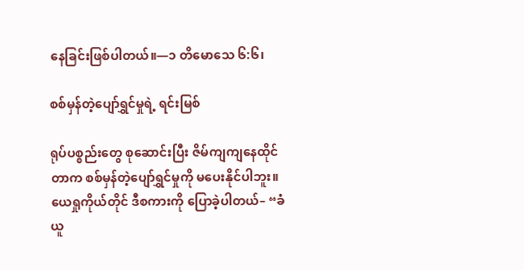နေခြင်းဖြစ်ပါတယ်။—၁ တိမောသေ ၆:၆၊

စစ်မှန်တဲ့ပျော်ရွှင်မှုရဲ့ ရင်းမြစ်

ရုပ်ပစ္စည်းတွေ စုဆောင်းပြီး ဇိမ်ကျကျနေထိုင်တာက စစ်မှန်တဲ့ပျော်ရွှင်မှုကို မပေးနိုင်ပါဘူး။ ယေရှုကိုယ်တိုင် ဒီစကားကို ပြောခဲ့ပါတယ်– “ခံယူ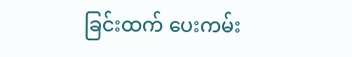ခြင်းထက် ပေးကမ်း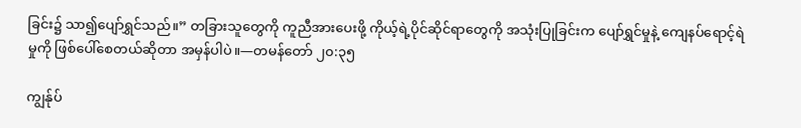ခြင်း၌ သာ၍ပျော်ရွှင်သည်။” တခြားသူတွေကို ကူညီအားပေးဖို့ ကိုယ့်ရဲ့ပိုင်ဆိုင်ရာတွေကို အသုံးပြုခြင်းက ပျော်ရွှင်မှုနဲ့ ကျေနပ်ရောင့်ရဲမှုကို ဖြစ်ပေါ်စေတယ်ဆိုတာ အမှန်ပါပဲ။—တမန်တော် ၂၀:၃၅

ကျွန်ုပ်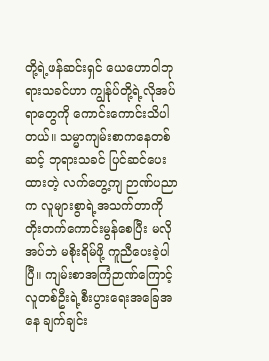တို့ရဲ့ဖန်ဆင်းရှင် ယေဟောဝါဘုရားသခင်ဟာ ကျွန်ုပ်တို့ရဲ့လိုအပ်ရာတွေကို ကောင်းကောင်းသိပါတယ်။ သမ္မာကျမ်းစာကနေတစ်ဆင့် ဘုရားသခင် ပြင်ဆင်ပေးထားတဲ့ လက်တွေ့ကျ ဉာဏ်ပညာက လူများစွာရဲ့အသက်တာကို တိုးတက်ကောင်းမွန်စေပြီး မလိုအပ်ဘဲ မစိုးရိမ်ဖို့ ကူညီပေးခဲ့ပါပြီ။ ကျမ်းစာအကြံဉာဏ်ကြောင့် လူတစ်ဦးရဲ့စီးပွားရေးအခြေအနေ ချက်ချင်း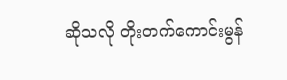ဆိုသလို တိုးတက်ကောင်းမွန်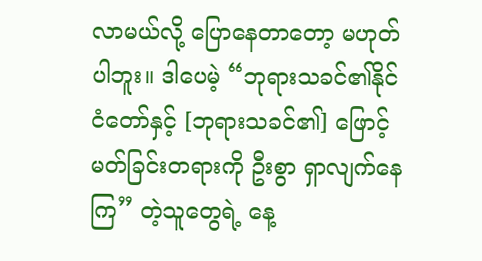လာမယ်လို့ ပြောနေတာတော့ မဟုတ်ပါဘူး။ ဒါပေမဲ့ “ဘုရားသခင်၏နိုင်ငံတော်နှင့် [ဘုရားသခင်၏] ဖြောင့်မတ်ခြင်းတရားကို ဦးစွာ ရှာလျက်နေကြ” တဲ့သူတွေရဲ့ နေ့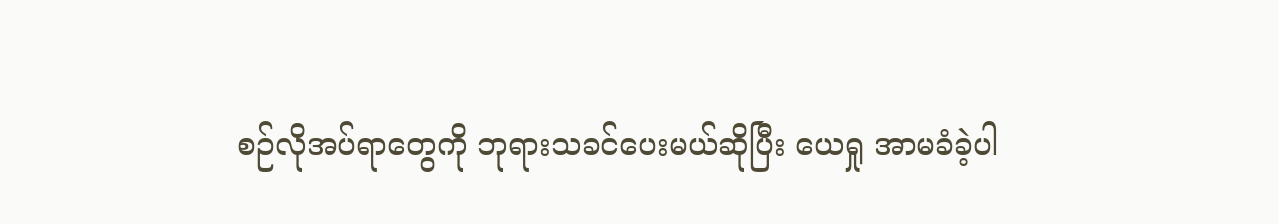စဉ်လိုအပ်ရာတွေကို ဘုရားသခင်ပေးမယ်ဆိုပြီး ယေရှု အာမခံခဲ့ပါ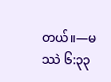တယ်။—မဿဲ ၆:၃၃